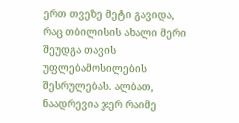ერთ თვეზე მეტი გავიდა, რაც თბილისის ახალი მერი შეუდგა თავის უფლებამოსილების შესრულებას. ალბათ, ნაადრევია ჯერ რაიმე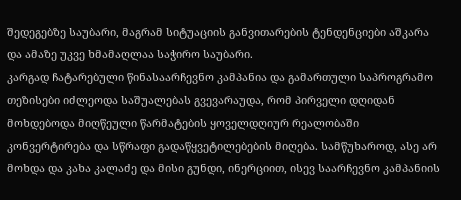შედეგებზე საუბარი, მაგრამ სიტუაციის განვითარების ტენდენციები აშკარა და ამაზე უკვე ხმამაღლაა საჭირო საუბარი.
კარგად ჩატარებული წინასაარჩევნო კამპანია და გამართული საპროგრამო თეზისები იძლეოდა საშუალებას გვევარაუდა, რომ პირველი დღიდან მოხდებოდა მიღწეული წარმატების ყოველდღიურ რეალობაში კონვერტირება და სწრაფი გადაწყვეტილებების მიღება. სამწუხაროდ, ასე არ მოხდა და კახა კალაძე და მისი გუნდი, ინერციით, ისევ საარჩევნო კამპანიის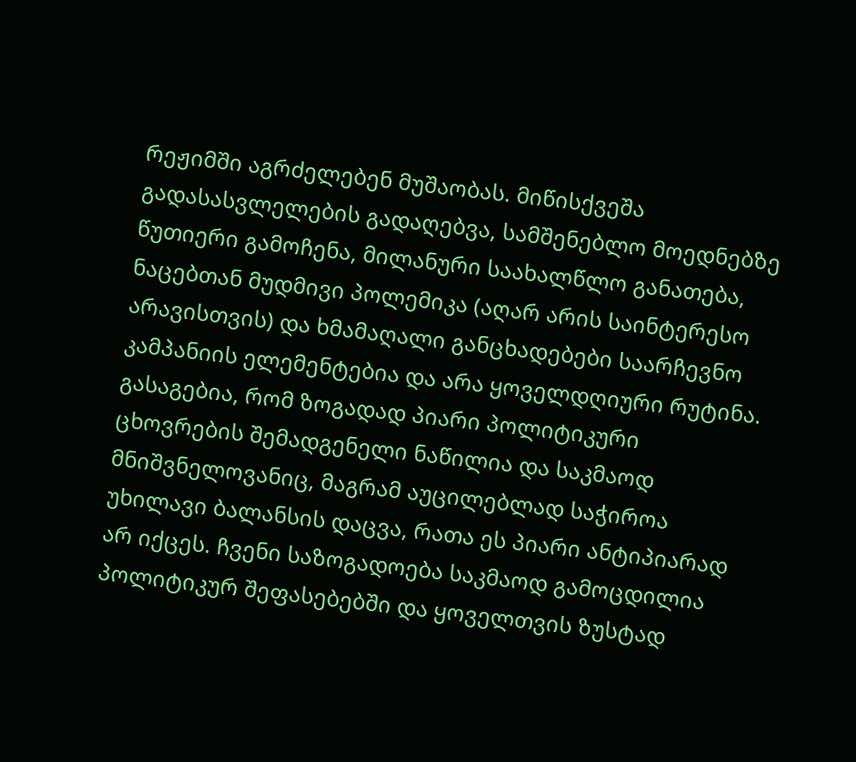რეჟიმში აგრძელებენ მუშაობას. მიწისქვეშა გადასასვლელების გადაღებვა, სამშენებლო მოედნებზე წუთიერი გამოჩენა, მილანური საახალწლო განათება, ნაცებთან მუდმივი პოლემიკა (აღარ არის საინტერესო არავისთვის) და ხმამაღალი განცხადებები საარჩევნო კამპანიის ელემენტებია და არა ყოველდღიური რუტინა.
გასაგებია, რომ ზოგადად პიარი პოლიტიკური ცხოვრების შემადგენელი ნაწილია და საკმაოდ მნიშვნელოვანიც, მაგრამ აუცილებლად საჭიროა უხილავი ბალანსის დაცვა, რათა ეს პიარი ანტიპიარად არ იქცეს. ჩვენი საზოგადოება საკმაოდ გამოცდილია პოლიტიკურ შეფასებებში და ყოველთვის ზუსტად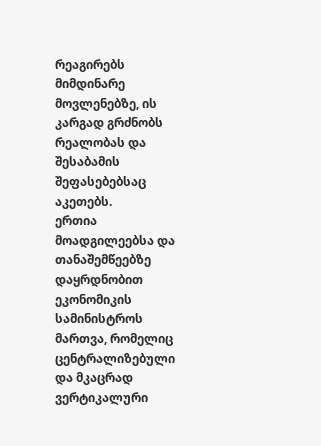რეაგირებს მიმდინარე მოვლენებზე, ის კარგად გრძნობს რეალობას და შესაბამის შეფასებებსაც აკეთებს.
ერთია მოადგილეებსა და თანაშემწეებზე დაყრდნობით ეკონომიკის სამინისტროს მართვა, რომელიც ცენტრალიზებული და მკაცრად ვერტიკალური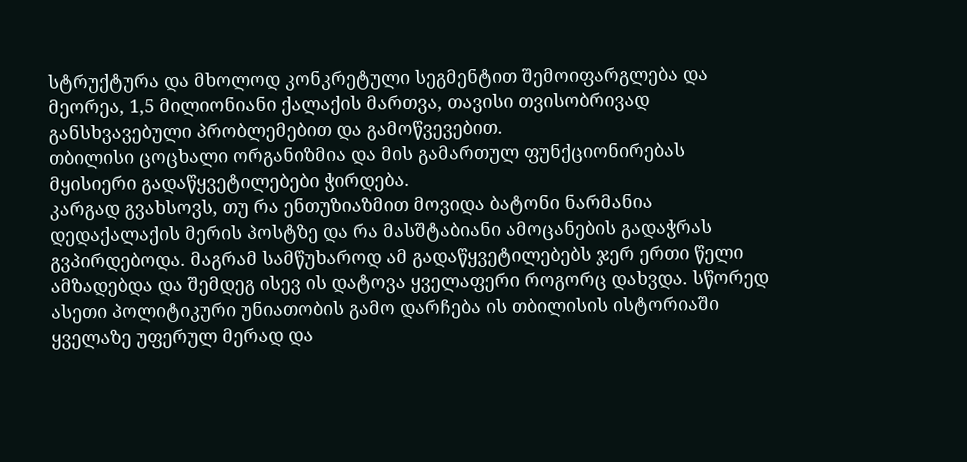სტრუქტურა და მხოლოდ კონკრეტული სეგმენტით შემოიფარგლება და მეორეა, 1,5 მილიონიანი ქალაქის მართვა, თავისი თვისობრივად განსხვავებული პრობლემებით და გამოწვევებით.
თბილისი ცოცხალი ორგანიზმია და მის გამართულ ფუნქციონირებას მყისიერი გადაწყვეტილებები ჭირდება.
კარგად გვახსოვს, თუ რა ენთუზიაზმით მოვიდა ბატონი ნარმანია დედაქალაქის მერის პოსტზე და რა მასშტაბიანი ამოცანების გადაჭრას გვპირდებოდა. მაგრამ სამწუხაროდ ამ გადაწყვეტილებებს ჯერ ერთი წელი ამზადებდა და შემდეგ ისევ ის დატოვა ყველაფერი როგორც დახვდა. სწორედ ასეთი პოლიტიკური უნიათობის გამო დარჩება ის თბილისის ისტორიაში ყველაზე უფერულ მერად და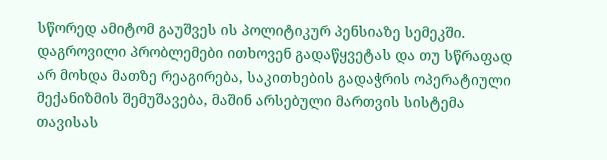სწორედ ამიტომ გაუშვეს ის პოლიტიკურ პენსიაზე სემეკში.
დაგროვილი პრობლემები ითხოვენ გადაწყვეტას და თუ სწრაფად არ მოხდა მათზე რეაგირება, საკითხების გადაჭრის ოპერატიული მექანიზმის შემუშავება, მაშინ არსებული მართვის სისტემა თავისას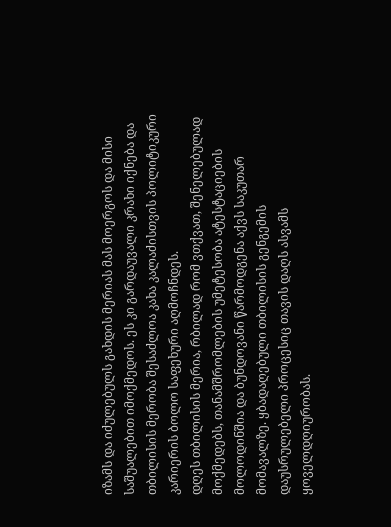იზამს და იძულებულს გახდის მერიას მას მოერგოს და მისი საშუალებით იმოქმედოს. ეს კი გარდაუვალი კრახი იქნება და თბილისის მერობა შესაძლოა კახა კალაძისთვის პოლიტიკური კარიერის ბოლო საფეხური აღმოჩნდეს.
დღეს თბილისის მერია, რბილად რომ ვთქვათ, შენელებულად მოქმედებს, თანამშრომლების უმეტესობა ატესტაციების მოლოდინშია და ბუნდოვანი წარმოდგენა აქვს საკუთარ მომავალზე. ყბადაღებული თბილისის გენგემის დაუსრულებელი პროცესიც თავის დაღს ასვამს ყოველდღიურობას.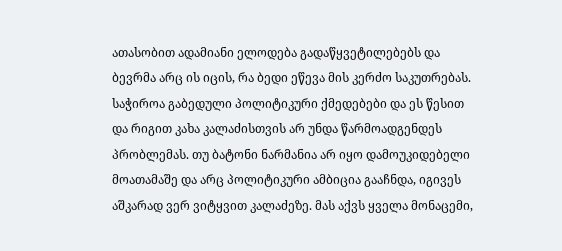ათასობით ადამიანი ელოდება გადაწყვეტილებებს და ბევრმა არც ის იცის, რა ბედი ეწევა მის კერძო საკუთრებას.
საჭიროა გაბედული პოლიტიკური ქმედებები და ეს წესით და რიგით კახა კალაძისთვის არ უნდა წარმოადგენდეს პრობლემას. თუ ბატონი ნარმანია არ იყო დამოუკიდებელი მოათამაშე და არც პოლიტიკური ამბიცია გააჩნდა, იგივეს აშკარად ვერ ვიტყვით კალაძეზე. მას აქვს ყველა მონაცემი,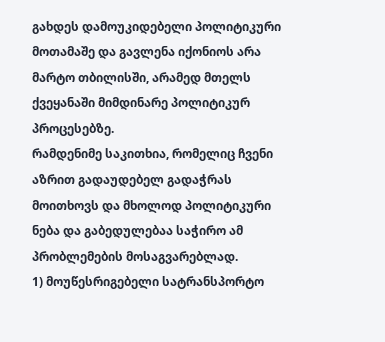გახდეს დამოუკიდებელი პოლიტიკური მოთამაშე და გავლენა იქონიოს არა მარტო თბილისში, არამედ მთელს ქვეყანაში მიმდინარე პოლიტიკურ პროცესებზე.
რამდენიმე საკითხია, რომელიც ჩვენი აზრით გადაუდებელ გადაჭრას მოითხოვს და მხოლოდ პოლიტიკური ნება და გაბედულებაა საჭირო ამ პრობლემების მოსაგვარებლად.
1) მოუწესრიგებელი სატრანსპორტო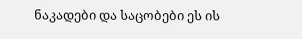ნაკადები და საცობები ეს ის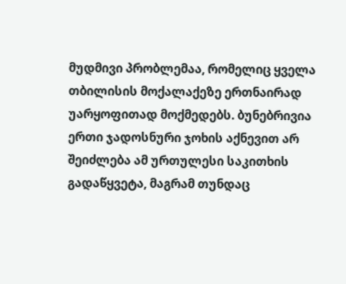მუდმივი პრობლემაა, რომელიც ყველა თბილისის მოქალაქეზე ერთნაირად უარყოფითად მოქმედებს. ბუნებრივია ერთი ჯადოსნური ჯოხის აქნევით არ შეიძლება ამ ურთულესი საკითხის გადაწყვეტა, მაგრამ თუნდაც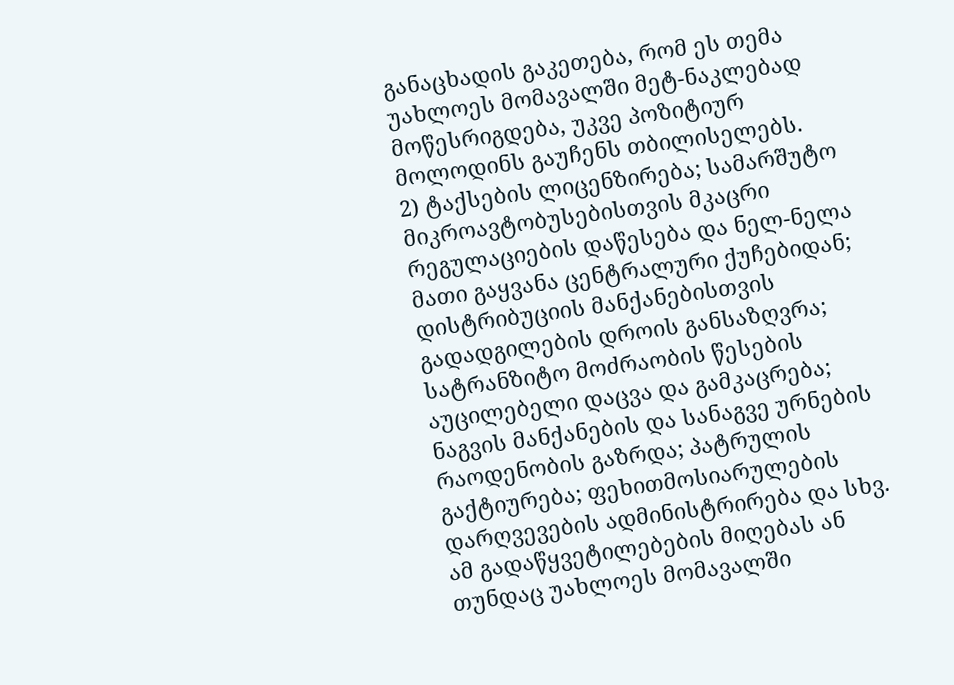განაცხადის გაკეთება, რომ ეს თემა უახლოეს მომავალში მეტ-ნაკლებად მოწესრიგდება, უკვე პოზიტიურ მოლოდინს გაუჩენს თბილისელებს.
2) ტაქსების ლიცენზირება; სამარშუტო მიკროავტობუსებისთვის მკაცრი რეგულაციების დაწესება და ნელ-ნელა მათი გაყვანა ცენტრალური ქუჩებიდან; დისტრიბუციის მანქანებისთვის გადადგილების დროის განსაზღვრა; სატრანზიტო მოძრაობის წესების აუცილებელი დაცვა და გამკაცრება; ნაგვის მანქანების და სანაგვე ურნების რაოდენობის გაზრდა; პატრულის გაქტიურება; ფეხითმოსიარულების დარღვევების ადმინისტრირება და სხვ. ამ გადაწყვეტილებების მიღებას ან თუნდაც უახლოეს მომავალში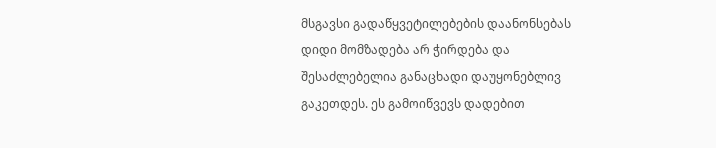მსგავსი გადაწყვეტილებების დაანონსებას დიდი მომზადება არ ჭირდება და შესაძლებელია განაცხადი დაუყონებლივ გაკეთდეს. ეს გამოიწვევს დადებით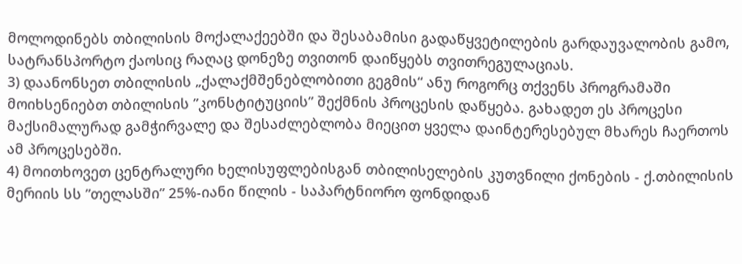მოლოდინებს თბილისის მოქალაქეებში და შესაბამისი გადაწყვეტილების გარდაუვალობის გამო, სატრანსპორტო ქაოსიც რაღაც დონეზე თვითონ დაიწყებს თვითრეგულაციას.
3) დაანონსეთ თბილისის „ქალაქმშენებლობითი გეგმის“ ანუ როგორც თქვენს პროგრამაში მოიხსენიებთ თბილისის ”კონსტიტუციის” შექმნის პროცესის დაწყება. გახადეთ ეს პროცესი მაქსიმალურად გამჭირვალე და შესაძლებლობა მიეცით ყველა დაინტერესებულ მხარეს ჩაერთოს ამ პროცესებში.
4) მოითხოვეთ ცენტრალური ხელისუფლებისგან თბილისელების კუთვნილი ქონების - ქ.თბილისის მერიის სს ”თელასში” 25%-იანი წილის - საპარტნიორო ფონდიდან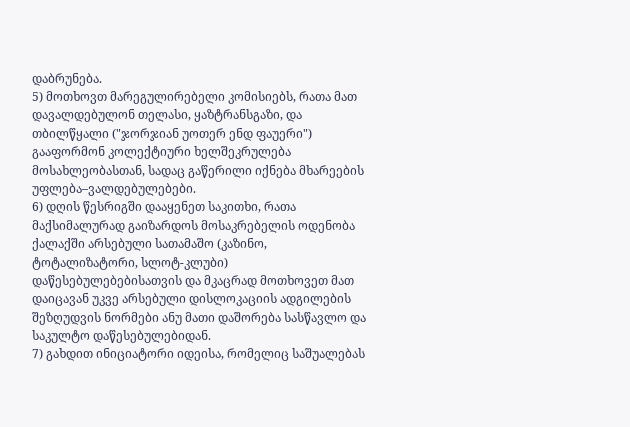დაბრუნება.
5) მოთხოვთ მარეგულირებელი კომისიებს, რათა მათ დავალდებულონ თელასი, ყაზტრანსგაზი, და თბილწყალი ("ჯორჯიან უოთერ ენდ ფაუერი") გააფორმონ კოლექტიური ხელშეკრულება მოსახლეობასთან, სადაც გაწერილი იქნება მხარეების უფლება–ვალდებულებები.
6) დღის წესრიგში დააყენეთ საკითხი, რათა მაქსიმალურად გაიზარდოს მოსაკრებელის ოდენობა ქალაქში არსებული სათამაშო (კაზინო, ტოტალიზატორი, სლოტ-კლუბი) დაწესებულებებისათვის და მკაცრად მოთხოვეთ მათ დაიცავან უკვე არსებული დისლოკაციის ადგილების შეზღუდვის ნორმები ანუ მათი დაშორება სასწავლო და საკულტო დაწესებულებიდან.
7) გახდით ინიციატორი იდეისა, რომელიც საშუალებას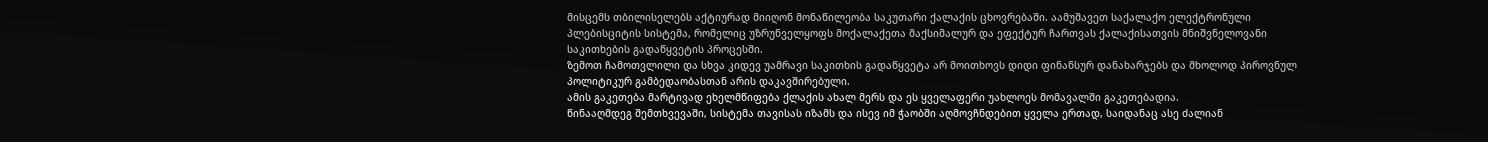მისცემს თბილისელებს აქტიურად მიიღონ მონაწილეობა საკუთარი ქალაქის ცხოვრებაში. აამუშავეთ საქალაქო ელექტრონული პლებისციტის სისტემა, რომელიც უზრუნველყოფს მოქალაქეთა მაქსიმალურ და ეფექტურ ჩართვას ქალაქისათვის მნიშვნელოვანი საკითხების გადაწყვეტის პროცესში.
ზემოთ ჩამოთვლილი და სხვა კიდევ უამრავი საკითხის გადაწყვეტა არ მოითხოვს დიდი ფინანსურ დანახარჯებს და მხოლოდ პიროვნულ პოლიტიკურ გამბედაობასთან არის დაკავშირებული.
ამის გაკეთება მარტივად ეხელმწიფება ქლაქის ახალ მერს და ეს ყველაფერი უახლოეს მომავალში გაკეთებადია.
წინააღმდეგ შემთხვევაში, სისტემა თავისას იზამს და ისევ იმ ჭაობში აღმოვჩნდებით ყველა ერთად, საიდანაც ასე ძალიან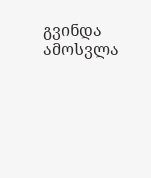გვინდა ამოსვლა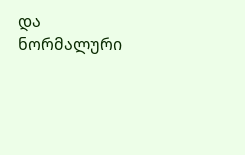და ნორმალური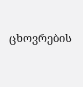ცხოვრების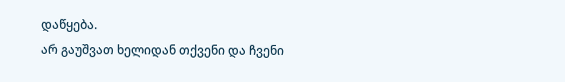დაწყება.
არ გაუშვათ ხელიდან თქვენი და ჩვენი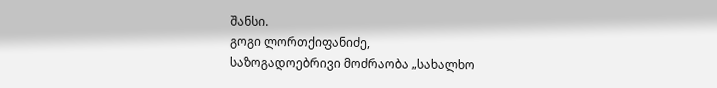შანსი.
გოგი ლორთქიფანიძე,
საზოგადოებრივი მოძრაობა „სახალხო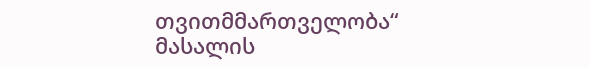თვითმმართველობა“
მასალის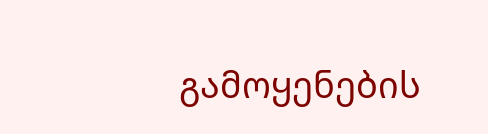გამოყენების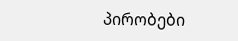პირობები